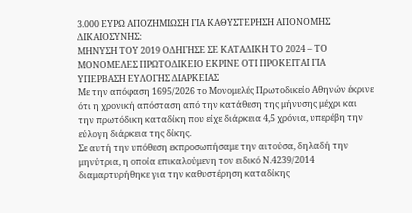3.000 ΕΥΡΩ ΑΠΟΖΗΜΙΩΣΗ ΓΙΑ ΚΑΘΥΣΤΕΡΗΣΗ ΑΠΟΝΟΜΗΣ ΔΙΚΑΙΟΣΥΝΗΣ:
ΜΗΝΥΣΗ ΤΟΥ 2019 ΟΔΗΓΗΣΕ ΣΕ ΚΑΤΑΔΙΚΗ ΤΟ 2024 – ΤΟ ΜΟΝΟΜΕΛΕΣ ΠΡΩΤΟΔΙΚΕΙΟ ΕΚΡΙΝΕ ΟΤΙ ΠΡΟΚΕΙΤΑΙ ΓΙΑ ΥΠΕΡΒΑΣΗ ΕΥΛΟΓΗΣ ΔΙΑΡΚΕΙΑΣ
Με την απόφαση 1695/2026 το Μονομελές Πρωτοδικείο Αθηνών έκρινε ότι η χρονική απόσταση από την κατάθεση της μήνυσης μέχρι και την πρωτόδικη καταδίκη που είχε διάρκεια 4,5 χρόνια, υπερέβη την εύλογη διάρκεια της δίκης.
Σε αυτή την υπόθεση εκπροσωπήσαμε την αιτούσα, δηλαδή την μηνύτρια, η οποία επικαλούμενη τον ειδικό Ν.4239/2014 διαμαρτυρήθηκε για την καθυστέρηση καταδίκης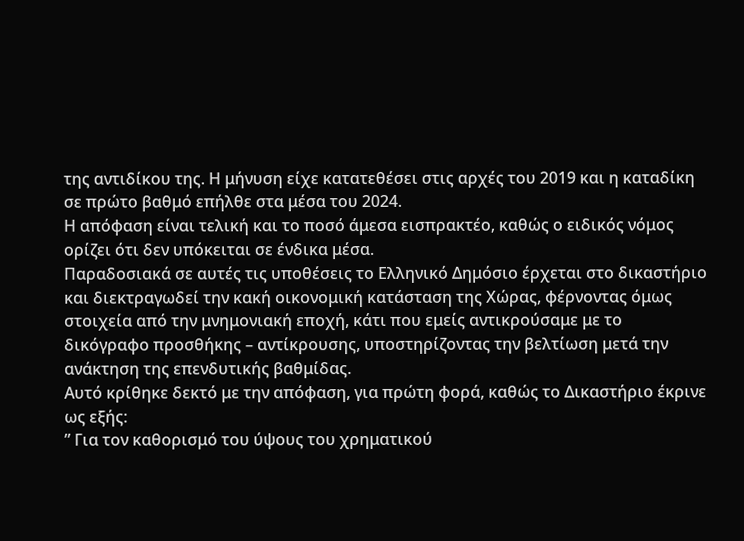της αντιδίκου της. Η μήνυση είχε κατατεθέσει στις αρχές του 2019 και η καταδίκη σε πρώτο βαθμό επήλθε στα μέσα του 2024.
Η απόφαση είναι τελική και το ποσό άμεσα εισπρακτέο, καθώς ο ειδικός νόμος ορίζει ότι δεν υπόκειται σε ένδικα μέσα.
Παραδοσιακά σε αυτές τις υποθέσεις το Ελληνικό Δημόσιο έρχεται στο δικαστήριο και διεκτραγωδεί την κακή οικονομική κατάσταση της Χώρας, φέρνοντας όμως στοιχεία από την μνημονιακή εποχή, κάτι που εμείς αντικρούσαμε με το δικόγραφο προσθήκης – αντίκρουσης, υποστηρίζοντας την βελτίωση μετά την ανάκτηση της επενδυτικής βαθμίδας.
Αυτό κρίθηκε δεκτό με την απόφαση, για πρώτη φορά, καθώς το Δικαστήριο έκρινε ως εξής:
” Για τον καθορισμό του ύψους του χρηματικού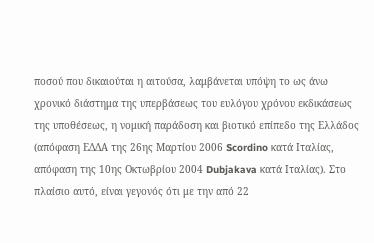ποσού που δικαιούται η αιτούσα, λαμβάνεται υπόψη το ως άνω χρονικό διάστημα της υπερβάσεως του ευλόγου χρόνου εκδικάσεως της υποθέσεως, η νομική παράδοση και βιοτικό επίπεδο της Ελλάδος (απόφαση ΕΔΔΑ της 26ης Μαρτίου 2006 Scordino κατά Ιταλίας, απόφαση της 10ης Οκτωβρίου 2004 Dubjakava κατά Ιταλίας). Στο πλαίσιο αυτό, είναι γεγονός ότι με την από 22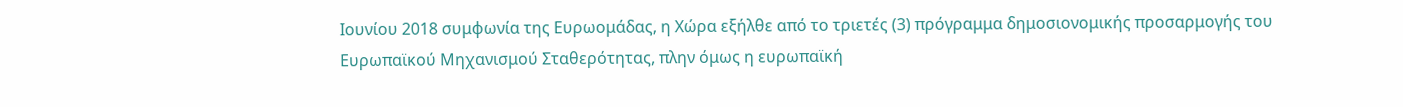Ιουνίου 2018 συμφωνία της Ευρωομάδας, η Χώρα εξήλθε από το τριετές (3) πρόγραμμα δημοσιονομικής προσαρμογής του Ευρωπαϊκού Μηχανισμού Σταθερότητας, πλην όμως η ευρωπαϊκή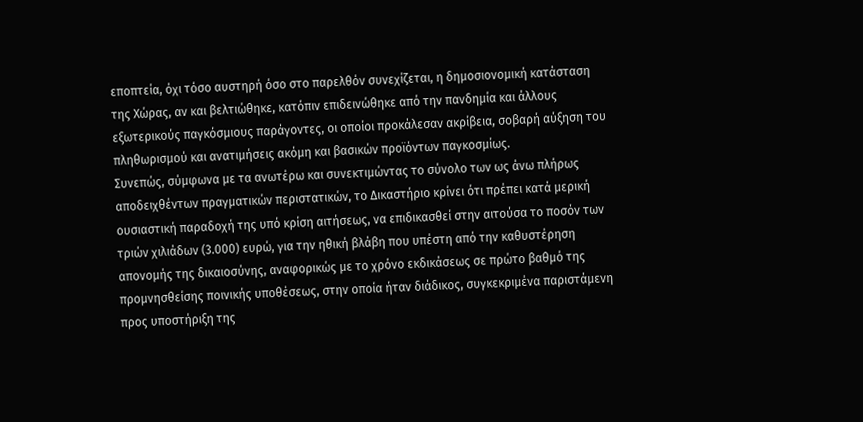εποπτεία, όχι τόσο αυστηρή όσο στο παρελθόν συνεχίζεται, η δημοσιονομική κατάσταση της Χώρας, αν και βελτιώθηκε, κατόπιν επιδεινώθηκε από την πανδημία και άλλους εξωτερικούς παγκόσμιους παράγοντες, οι οποίοι προκάλεσαν ακρίβεια, σοβαρή αύξηση του πληθωρισμού και ανατιμήσεις ακόμη και βασικών προϊόντων παγκοσμίως.
Συνεπώς, σύμφωνα με τα ανωτέρω και συνεκτιμώντας το σύνολο των ως άνω πλήρως αποδειχθέντων πραγματικών περιστατικών, το Δικαστήριο κρίνει ότι πρέπει κατά μερική ουσιαστική παραδοχή της υπό κρίση αιτήσεως, να επιδικασθεί στην αιτούσα το ποσόν των τριών χιλιάδων (3.000) ευρώ, για την ηθική βλάβη που υπέστη από την καθυστέρηση απονομής της δικαιοσύνης, αναφορικώς με το χρόνο εκδικάσεως σε πρώτο βαθμό της προμνησθείσης ποινικής υποθέσεως, στην οποία ήταν διάδικος, συγκεκριμένα παριστάμενη προς υποστήριξη της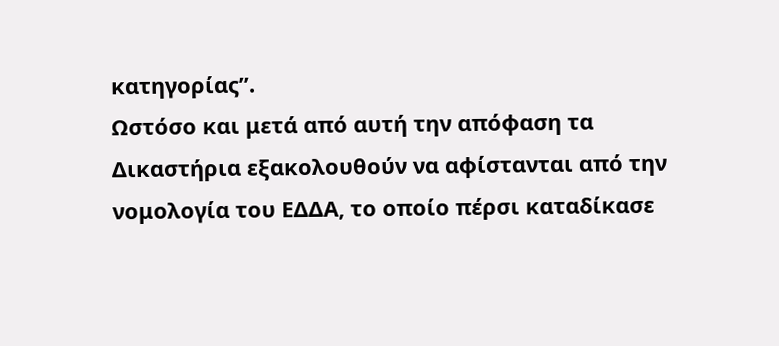κατηγορίας”.
Ωστόσο και μετά από αυτή την απόφαση τα Δικαστήρια εξακολουθούν να αφίστανται από την νομολογία του ΕΔΔΑ, το οποίο πέρσι καταδίκασε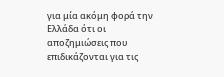για μία ακόμη φορά την Ελλάδα ότι οι αποζημιώσεις που επιδικάζονται για τις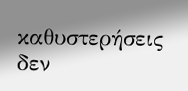καθυστερήσεις δεν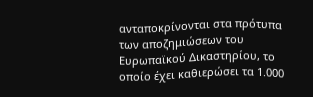ανταποκρίνονται στα πρότυπα των αποζημιώσεων του Ευρωπαϊκού Δικαστηρίου, το οποίο έχει καθιερώσει τα 1.000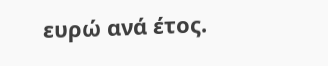ευρώ ανά έτος.